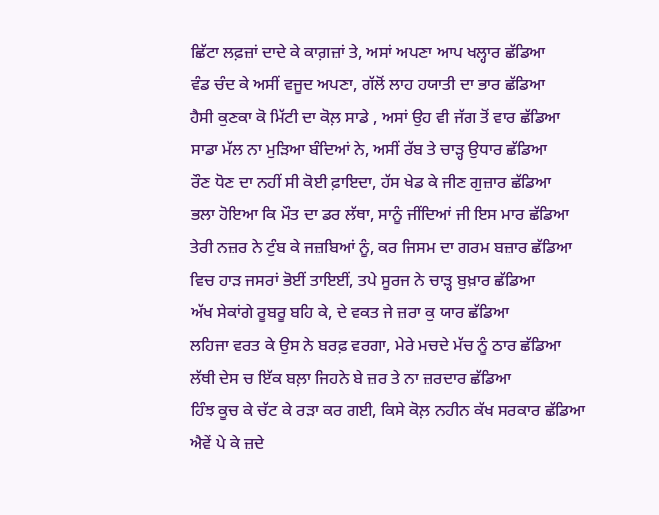ਛਿੱਟਾ ਲਫ਼ਜ਼ਾਂ ਦਾਦੇ ਕੇ ਕਾਗ਼ਜ਼ਾਂ ਤੇ, ਅਸਾਂ ਅਪਣਾ ਆਪ ਖਲ੍ਹਾਰ ਛੱਡਿਆ
ਵੰਡ ਚੰਦ ਕੇ ਅਸੀਂ ਵਜੂਦ ਅਪਣਾ, ਗੱਲੋਂ ਲਾਹ ਹਯਾਤੀ ਦਾ ਭਾਰ ਛੱਡਿਆ
ਹੈਸੀ ਕੁਣਕਾ ਕੋ ਮਿੱਟੀ ਦਾ ਕੋਲ਼ ਸਾਡੇ , ਅਸਾਂ ਉਹ ਵੀ ਜੱਗ ਤੋਂ ਵਾਰ ਛੱਡਿਆ
ਸਾਡਾ ਮੱਲ ਨਾ ਮੁੜਿਆ ਬੰਦਿਆਂ ਨੇ, ਅਸੀਂ ਰੱਬ ਤੇ ਚਾੜ੍ਹ ਉਧਾਰ ਛੱਡਿਆ
ਰੌਣ ਧੋਣ ਦਾ ਨਹੀਂ ਸੀ ਕੋਈ ਫ਼ਾਇਦਾ, ਹੱਸ ਖੇਡ ਕੇ ਜੀਣ ਗੁਜ਼ਾਰ ਛੱਡਿਆ
ਭਲਾ ਹੋਇਆ ਕਿ ਮੌਤ ਦਾ ਡਰ ਲੱਥਾ, ਸਾਨੂੰ ਜੀਂਦਿਆਂ ਜੀ ਇਸ ਮਾਰ ਛੱਡਿਆ
ਤੇਰੀ ਨਜ਼ਰ ਨੇ ਟੁੰਬ ਕੇ ਜਜ਼ਬਿਆਂ ਨੂੰ, ਕਰ ਜਿਸਮ ਦਾ ਗਰਮ ਬਜ਼ਾਰ ਛੱਡਿਆ
ਵਿਚ ਹਾੜ ਜਸਰਾਂ ਭੋਈਂ ਤਾਇਈਂ, ਤਪੇ ਸੂਰਜ ਨੇ ਚਾੜ੍ਹ ਬੁਖ਼ਾਰ ਛੱਡਿਆ
ਅੱਖ ਸੇਕਾਂਗੇ ਰੂਬਰੂ ਬਹਿ ਕੇ, ਦੇ ਵਕਤ ਜੇ ਜ਼ਰਾ ਕੁ ਯਾਰ ਛੱਡਿਆ
ਲਹਿਜਾ ਵਰਤ ਕੇ ਉਸ ਨੇ ਬਰਫ਼ ਵਰਗਾ, ਮੇਰੇ ਮਚਦੇ ਮੱਚ ਨੂੰ ਠਾਰ ਛੱਡਿਆ
ਲੱਥੀ ਦੇਸ ਚ ਇੱਕ ਬਲ਼ਾ ਜਿਹਨੇ ਬੇ ਜ਼ਰ ਤੇ ਨਾ ਜ਼ਰਦਾਰ ਛੱਡਿਆ
ਹਿੰਝ ਕੂਚ ਕੇ ਚੱਟ ਕੇ ਰੜਾ ਕਰ ਗਈ, ਕਿਸੇ ਕੋਲ਼ ਨਹੀਨ ਕੱਖ ਸਰਕਾਰ ਛੱਡਿਆ
ਐਵੇਂ ਪੇ ਕੇ ਜ਼ਦੇ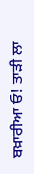ਬਖ਼ਾਰੀਆ ਓ! ਤਾੜੀ ਲਾ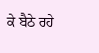ਕੇ ਬੈਠੇ ਰਹੇ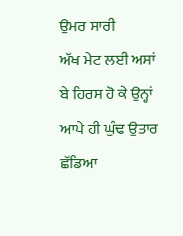ਉਮਰ ਸਾਰੀ
ਅੱਖ ਮੇਟ ਲਈ ਅਸਾਂ ਬੇ ਹਿਰਸ ਹੋ ਕੇ ਉਨ੍ਹਾਂ ਆਪੇ ਹੀ ਘੁੰਢ ਉਤਾਰ ਛੱਡਿਆ